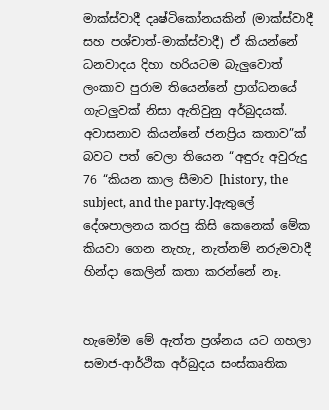මාක්ස්වාදී දෘෂ්ටිකෝනයකින් (මාක්ස්වාදී සහ පශ්චාත්-මාක්ස්වාදී) ඒ කියන්නේ ධනවාදය දිහා හරියටම බැලුවොත් ලංකාව පුරාම තියෙන්නේ ප්‍රාග්ධනයේ ගැටලුවක් නිසා ඇතිවුනු අර්බුදයක්.
අවාසනාව කියන්නේ ජනප්‍රිය කතාව”ක් බවට පත් වෙලා තියෙන “අඳුරු අවුරුදු 76 “කියන කාල සීමාව [history, the subject, and the party.]ඇතුලේ දේශපාලනය කරපු කිසි කෙනෙක් මේක කියවා ගෙන නැහැ, නැත්නම් නරුමවාදී හින්දා කෙලින් කතා කරන්නේ නෑ.


හැමෝම මේ ඇත්ත ප්‍රශ්නය යට ගහලා සමාජ-ආර්ථික අර්බුදය සංස්කෘතික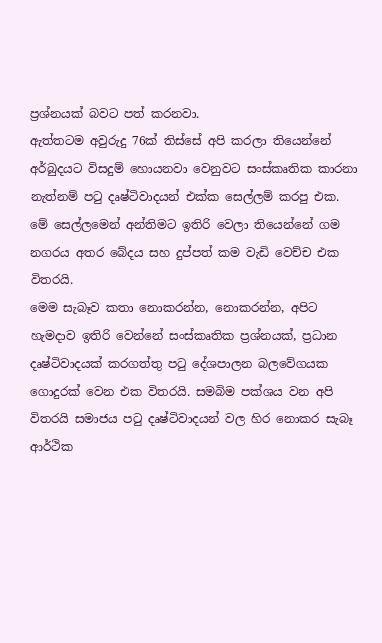ප්‍රශ්නයක් බවට පත් කරනවා.
ඇත්තටම අවුරුදු 76ක් තිස්සේ අපි කරලා තියෙන්නේ අර්බුදයට විසදුම් හොයනවා වෙනුවට සංස්කෘතික කාරනා නැත්නම් පටු දෘෂ්ටිවාදයන් එක්ක සෙල්ලම් කරපු එක.
මේ සෙල්ලමෙන් අන්තිමට ඉතිරි වෙලා තියෙන්නේ ගම නගරය අතර බේදය සහ දුප්පත් කම වැඩි වෙච්ච එක විතරයි.
මෙම සැබෑව කතා නොකරන්න, නොකරන්න, අපිට හැමදාව ඉතිරි වෙන්නේ සංස්කෘතික ප්‍රශ්නයක්, ප්‍රධාන දෘෂ්ටිවාදයක් කරගත්තු පටු දේශපාලන බලවේගයක ගොදුරක් වෙන එක විතරයි. සමබිම පක්ශය වන අපි විතරයි සමාජය පටු දෘෂ්ටිවාදයන් වල හිර නොකර සැබෑ ආර්ථික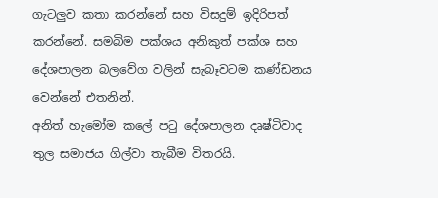ගැටලුව කතා කරන්නේ සහ විසදුම් ඉදිරිපත් කරන්නේ. සමබිම පක්ශය අනිකුත් පක්ශ සහ දේශපාලන බලවේග වලින් සැබෑවටම කණ්ඩනය වෙන්නේ එතනින්.
අනිත් හැමෝම කලේ පටු දේශපාලන දෘෂ්ටිවාද තුල සමාජය ගිල්වා තැබීම විතරයි.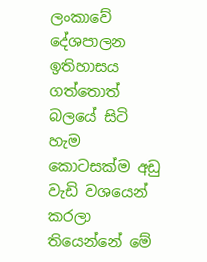ලංකාවේ දේශපාලන ඉතිහාසය ගත්තොත් බලයේ සිටි හැම කොටසක්ම අඩු වැඩි වශයෙන් කරලා තියෙන්නේ මේ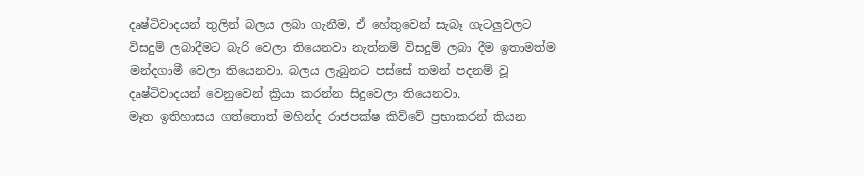දෘෂ්ටිවාදයන් තුලින් බලය ලබා ගැනීම, ඒ හේතුවෙන් සැබෑ ගැටලුවලට විසදුම් ලබාදීමට බැරි වෙලා තියෙනවා නැත්නම් විසදුම් ලබා දීම ඉතාමත්ම මන්දගාමී වෙලා තියෙනවා. බලය ලැබුනට පස්සේ තමන් පදනම් වූ දෘෂ්ටිවාදයන් වෙනුවෙන් ක්‍රියා කරන්න සිදුවෙලා තියෙනවා.
මෑත ඉතිහාසය ගත්තොත් මහින්ද රාජපක්ෂ කිව්වේ ප්‍රභාකරන් කියන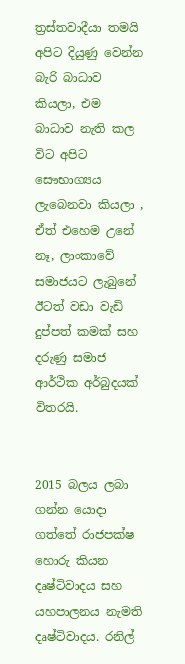ත්‍රස්තවාදීයා තමයි අපිට දියුණු වෙන්න බැරි බාධාව කියලා, එම බාධාව නැති කල විට අපිට සෞභාග්‍යය ලැබෙනවා කියලා , ඒත් එහෙම උනේ නෑ, ලාංකාවේ සමාජයට ලැබුනේ ඊටත් වඩා වැඩි දුප්පත් කමක් සහ දරුණු සමාජ ආර්ථික අර්බුදයක් විතරයි.


2015 බලය ලබා ගන්න යොදා ගත්තේ රාජපක්ෂ හොරු කියන දෘෂ්ටිවාදය සහ යහපාලනය නැමති දෘෂ්ටිවාදය. රනිල්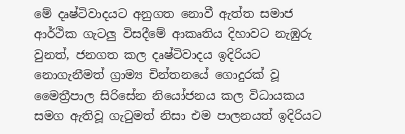මේ දෘෂ්ටිවාදයට අනුගත නොවී ඇත්ත සමාජ ආර්ථික ගැටලු විසදීමේ ආකෘතිය දිහාවට නැඹුරු වුනත්, ජනගත කල දෘෂ්ටිවාදය ඉදිරියට නොගැනීමත් ග්‍රාම්‍ය චින්තනයේ ගොදුරක් වූ මෛත්‍රීපාල සිරිසේන නියෝජනය කල විධායකය සමග ඇතිවූ ගැටුමත් නිසා එම පාලනයත් ඉදිරියට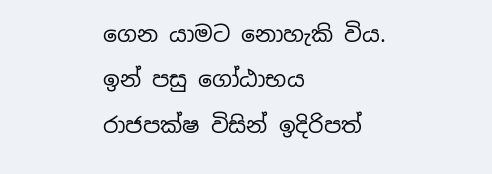ගෙන යාමට නොහැකි විය.
ඉන් පසු ගෝඨාභය රාජපක්ෂ විසින් ඉදිරිපත්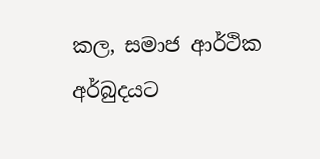කල, සමාජ ආර්ථික අර්බුදයට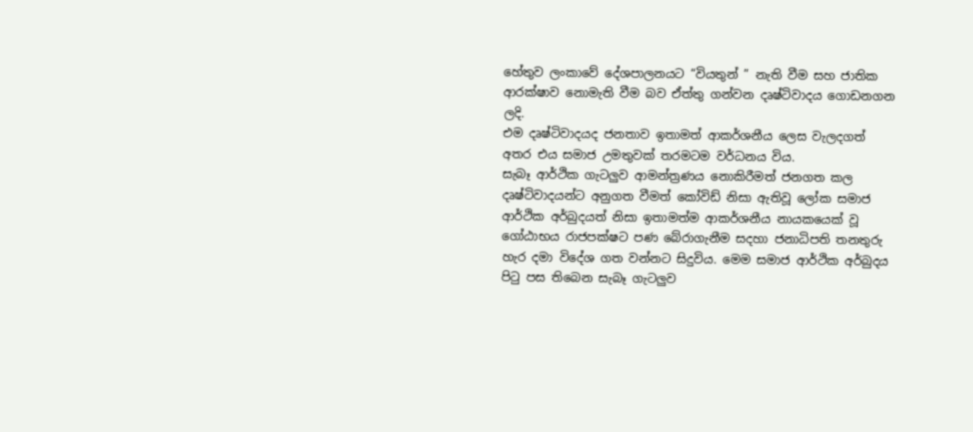හේතුව ලංකාවේ දේශපාලනයට “වියතුන් ” නැති වීම සහ ජාතික ආරක්ෂාව නොමැති වීම බව ඒත්තු ගන්වන දෘෂ්ටිවාදය ගොඩනගන ලදි.
එම දෘෂ්ටිවාදයද ජනතාව ඉතාමත් ආකර්ශනීය ලෙස වැලදගත් අතර එය සමාජ උමතුවක් තරමටම වර්ධනය විය.
සැබෑ ආර්ථික ගැටලුව ආමන්ත්‍රණය නොකිරීමත් ජනගත කල දෘෂ්ටිවාදයන්ට අනුගත වීමත් කෝවිඩ් නිසා ඇතිවූ ලෝක සමාජ ආර්ථික අර්බුදයත් නිසා ඉතාමත්ම ආකර්ශනීය නායකයෙක් වූ ගෝඨාභය රාජපක්ෂට පණ බේරාගැනීම සදහා ජනාධිපති තනතුරු හැර දමා විදේශ ගත වන්නට සිදුවිය. මෙම සමාජ ආර්ථික අර්බුදය පිටු පස තිබෙන සැබෑ ගැටලුව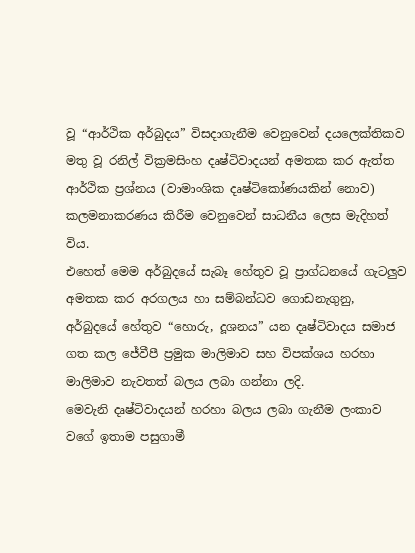වූ “ආර්ථික අර්බුදය” විසදාගැනීම වෙනුවෙන් දයලෙක්තිකව මතු වූ රනිල් වික්‍රමසිංහ දෘෂ්ටිවාදයන් අමතක කර ඇත්ත ආර්ථික ප්‍රශ්නය (වාමාංශික දෘෂ්ටිකෝණයකින් නොව) කලමනාකරණය කිරීම වෙනුවෙන් සාධනීය ලෙස මැදිහත් විය.
එහෙත් මෙම අර්බුදයේ සැබෑ හේතුව වූ ප්‍රාග්ධනයේ ගැටලුව අමතක කර අරගලය හා සම්බන්ධව ගොඩනැගුනු, අර්බුදයේ හේතුව “හොරු, දූශනය” යන දෘෂ්ටිවාදය සමාජ ගත කල ජේවීපී ප්‍රමුක මාලිමාව සහ විපක්ශය හරහා මාලිමාව නැවතත් බලය ලබා ගන්නා ලදි.
මෙවැනි දෘෂ්ටිවාදයන් හරහා බලය ලබා ගැනීම ලංකාව වගේ ඉතාම පසුගාමී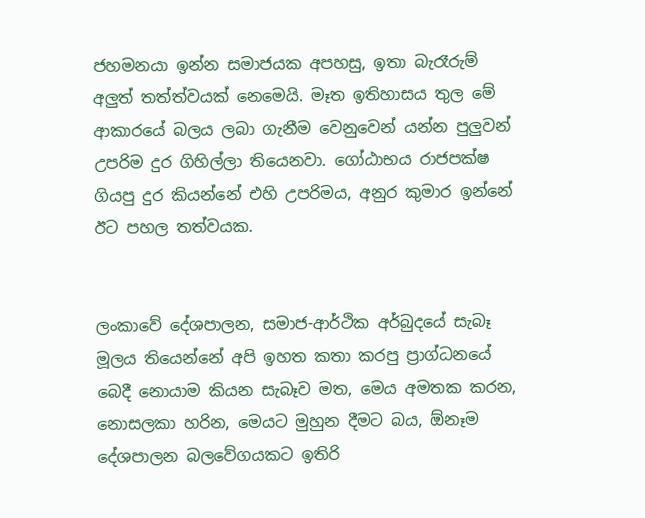ජහමනයා ඉන්න සමාජයක අපහසු, ඉතා බැරෑරුම් අලුත් තත්ත්වයක් නෙමෙයි. මෑත ඉතිහාසය තුල මේ ආකාරයේ බලය ලබා ගැනීම වෙනුවෙන් යන්න පුලුවන් උපරිම දුර ගිහිල්ලා තියෙනවා. ගෝඨාභය රාජපක්ෂ ගියපු දුර කියන්නේ එහි උපරිමය, අනුර කුමාර ඉන්නේ ඊට පහල තත්වයක.


ලංකාවේ දේශපාලන, සමාජ-ආර්ථික අර්බුදයේ සැබෑ මූලය තියෙන්නේ අපි ඉහත කතා කරපු ප්‍රාග්ධනයේ බෙදී නොයාම කියන සැබෑව මත, මෙය අමතක කරන, නොසලකා හරින, මෙයට මුහුන දීමට බය, ඕනෑම දේශපාලන බලවේගයකට ඉතිරි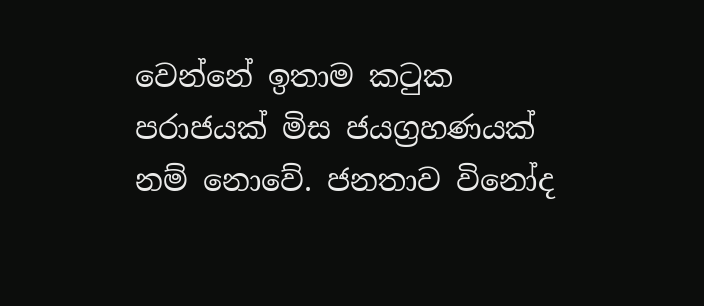වෙන්නේ ඉතාම කටුක පරාජයක් මිස ජයග්‍රහණයක් නම් නොවේ. ජනතාව විනෝද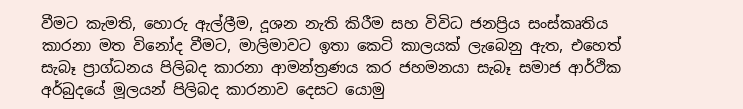වීමට කැමති, හොරු ඇල්ලීම, දූශන නැති කිරීම සහ විවිධ ජනප්‍රිය සංස්කෘතිය කාරනා මත විනෝද වීමට, මාලිමාවට ඉතා කෙටි කාලයක් ලැබෙනු ඇත, එහෙත් සැබෑ ප්‍රාග්ධනය පිලිබද කාරනා ආමන්ත්‍රණය කර ජහමනයා සැබෑ සමාජ ආර්ථික අර්බුදයේ මූලයන් පිලිබද කාරනාව දෙසට යොමු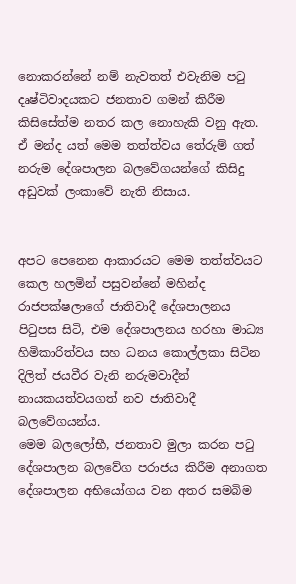නොකරන්නේ නම් නැවතත් එවැනිම පටු දෘෂ්ටිවාදයකට ජනතාව ගමන් කිරීම කිසිසේත්ම නතර කල නොහැකි වනු ඇත. ඒ මන්ද යත් මෙම තත්ත්වය තේරුම් ගත් නරුම දේශපාලන බලවේගයන්ගේ කිසිදු අඩුවක් ලංකාවේ නැති නිසාය.


අපට පෙනෙන ආකාරයට මෙම තත්ත්වයට කෙල හලමින් පසුවන්නේ මහින්ද රාජපක්ෂලාගේ ජාතිවාදී දේශපාලනය පිටුපස සිටි, එම දේශපාලනය හරහා මාධ්‍ය හිමිකාරිත්වය සහ ධනය කොල්ලකා සිටින දිලිත් ජයවීර වැනි නරුමවාදීන් නායකයත්වයගත් නව ජාතිවාදී බලවේගයන්ය.
මෙම බලලෝභී, ජනතාව මුලා කරන පටු දේශපාලන බලවේග පරාජය කිරීම අනාගත දේශපාලන අභියෝගය වන අතර සමබිම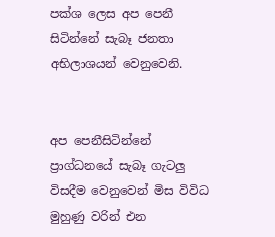පක්ශ ලෙස අප පෙනී සිටින්නේ සැබෑ ජනතා අභිලාශයන් වෙනුවෙනි.


අප පෙනීසිටින්නේ ප්‍රාග්ධනයේ සැබෑ ගැටලු විසදීම වෙනුවෙන් මිස විවිධ මුහුණු වරින් එන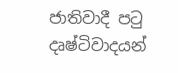ජාතිවාදී පටු දෘෂ්ටිවාදයන්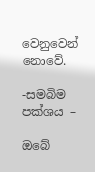වෙනුවෙන් නොවේ.

-සමබිම පක්ශය –

ඔබේ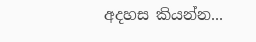අදහස කියන්න...